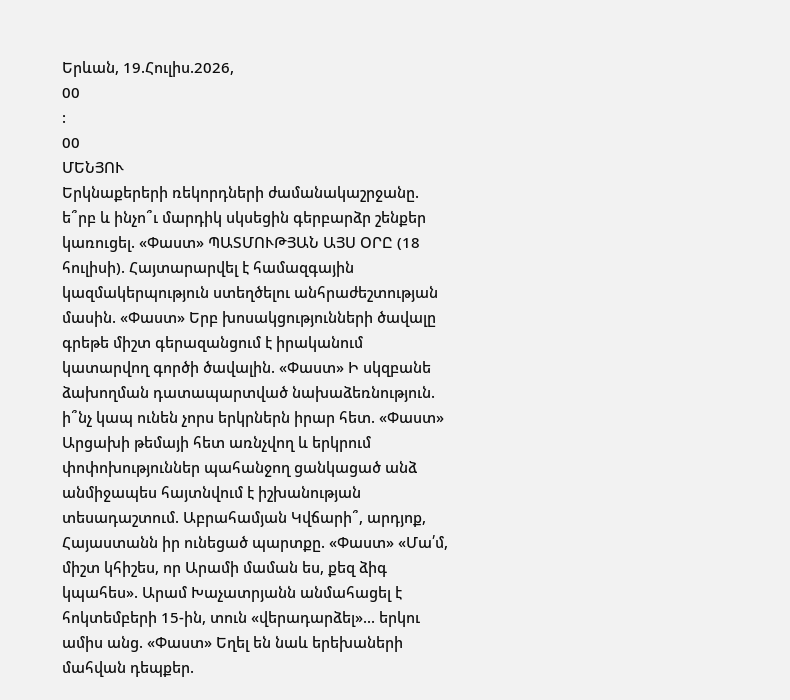Երևան, 19.Հուլիս.2026,
00
:
00
ՄԵՆՅՈՒ
Երկնաքերերի ռեկորդների ժամանակաշրջանը. ե՞րբ և ինչո՞ւ մարդիկ սկսեցին գերբարձր շենքեր կառուցել. «Փաստ» ՊԱՏՄՈՒԹՅԱՆ ԱՅՍ ՕՐԸ (18 հուլիսի). Հայտարարվել է համազգային կազմակերպություն ստեղծելու անհրաժեշտության մասին. «Փաստ» Երբ խոսակցությունների ծավալը գրեթե միշտ գերազանցում է իրականում կատարվող գործի ծավալին. «Փաստ» Ի սկզբանե ձախողման դատապարտված նախաձեռնություն. ի՞նչ կապ ունեն չորս երկրներն իրար հետ. «Փաստ» Արցախի թեմայի հետ առնչվող և երկրում փոփոխություններ պահանջող ցանկացած անձ անմիջապես հայտնվում է իշխանության տեսադաշտում. Աբրահամյան Կվճարի՞, արդյոք, Հայաստանն իր ունեցած պարտքը. «Փաստ» «Մա՛մ, միշտ կհիշես, որ Արամի մաման ես, քեզ ձիգ կպահես». Արամ Խաչատրյանն անմահացել է հոկտեմբերի 15-ին, տուն «վերադարձել»... երկու ամիս անց. «Փաստ» Եղել են նաև երեխաների մահվան դեպքեր.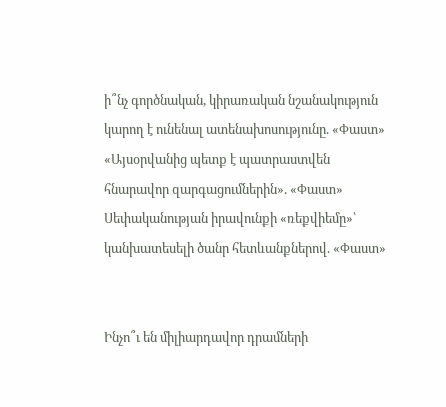ի՞նչ գործնական, կիրառական նշանակություն կարող է ունենալ ատենախոսությունը. «Փաստ» «Այսօրվանից պետք է պատրաստվեն հնարավոր զարգացումներին». «Փաստ» Սեփականության իրավունքի «ռեքվիեմը»՝ կանխատեսելի ծանր հետևանքներով. «Փաստ»


Ինչո՞ւ են միլիարդավոր դրամների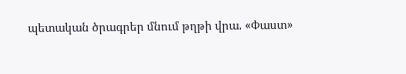պետական ծրագրեր մնում թղթի վրա. «Փաստ»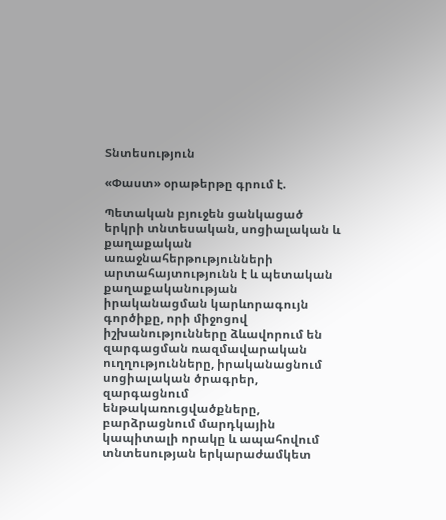Տնտեսություն

«Փաստ» օրաթերթը գրում է.

Պետական բյուջեն ցանկացած երկրի տնտեսական, սոցիալական և քաղաքական առաջնահերթությունների արտահայտությունն է և պետական քաղաքականության իրականացման կարևորագույն գործիքը, որի միջոցով իշխանությունները ձևավորում են զարգացման ռազմավարական ուղղությունները, իրականացնում սոցիալական ծրագրեր, զարգացնում ենթակառուցվածքները, բարձրացնում մարդկային կապիտալի որակը և ապահովում տնտեսության երկարաժամկետ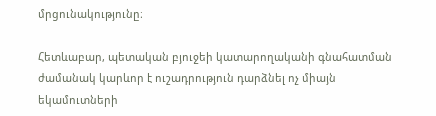մրցունակությունը։

Հետևաբար, պետական բյուջեի կատարողականի գնահատման ժամանակ կարևոր է ուշադրություն դարձնել ոչ միայն եկամուտների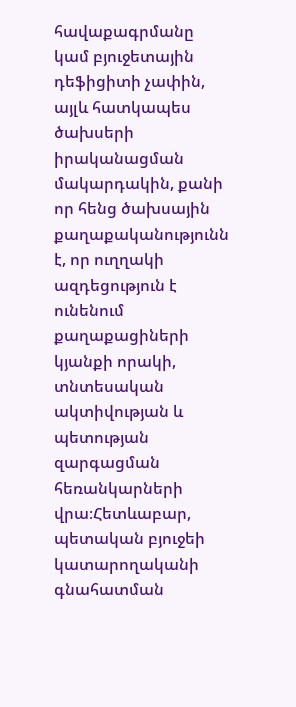հավաքագրմանը կամ բյուջետային դեֆիցիտի չափին, այլև հատկապես ծախսերի իրականացման մակարդակին, քանի որ հենց ծախսային քաղաքականությունն է, որ ուղղակի ազդեցություն է ունենում քաղաքացիների կյանքի որակի, տնտեսական ակտիվության և պետության զարգացման հեռանկարների վրա։Հետևաբար, պետական բյուջեի կատարողականի գնահատման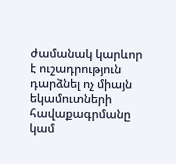ժամանակ կարևոր է ուշադրություն դարձնել ոչ միայն եկամուտների հավաքագրմանը կամ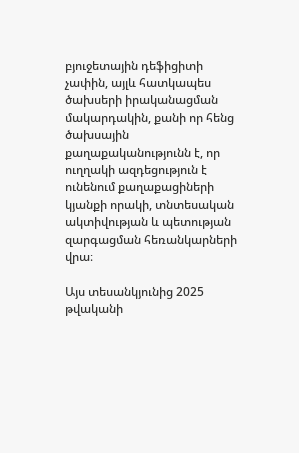բյուջետային դեֆիցիտի չափին, այլև հատկապես ծախսերի իրականացման մակարդակին, քանի որ հենց ծախսային քաղաքականությունն է, որ ուղղակի ազդեցություն է ունենում քաղաքացիների կյանքի որակի, տնտեսական ակտիվության և պետության զարգացման հեռանկարների վրա։

Այս տեսանկյունից 2025 թվականի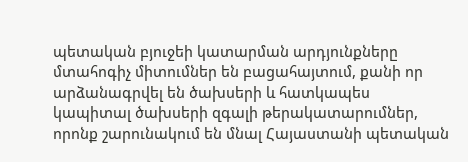պետական բյուջեի կատարման արդյունքները մտահոգիչ միտումներ են բացահայտում, քանի որ արձանագրվել են ծախսերի և հատկապես կապիտալ ծախսերի զգալի թերակատարումներ, որոնք շարունակում են մնալ Հայաստանի պետական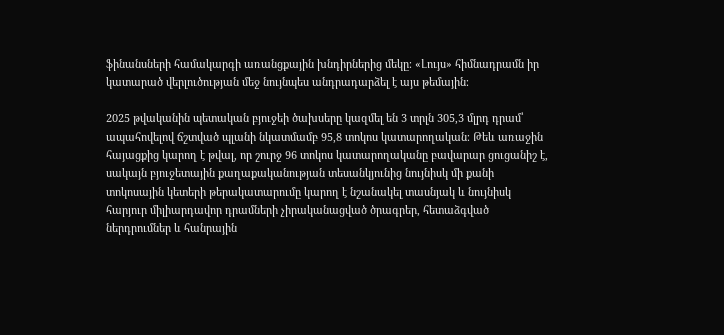ֆինանսների համակարգի առանցքային խնդիրներից մեկը։ «Լույս» հիմնադրամն իր կատարած վերլուծության մեջ նույնպես անդրադարձել է այս թեմային։

2025 թվականին պետական բյուջեի ծախսերը կազմել են 3 տրլն 305,3 մլրդ դրամ՝ ապահովելով ճշտված պլանի նկատմամբ 95,8 տոկոս կատարողական։ Թեև առաջին հայացքից կարող է թվալ, որ շուրջ 96 տոկոս կատարողականը բավարար ցուցանիշ է, սակայն բյուջետային քաղաքականության տեսանկյունից նույնիսկ մի քանի տոկոսային կետերի թերակատարումը կարող է նշանակել տասնյակ և նույնիսկ հարյուր միլիարդավոր դրամների չիրականացված ծրագրեր, հետաձգված ներդրումներ և հանրային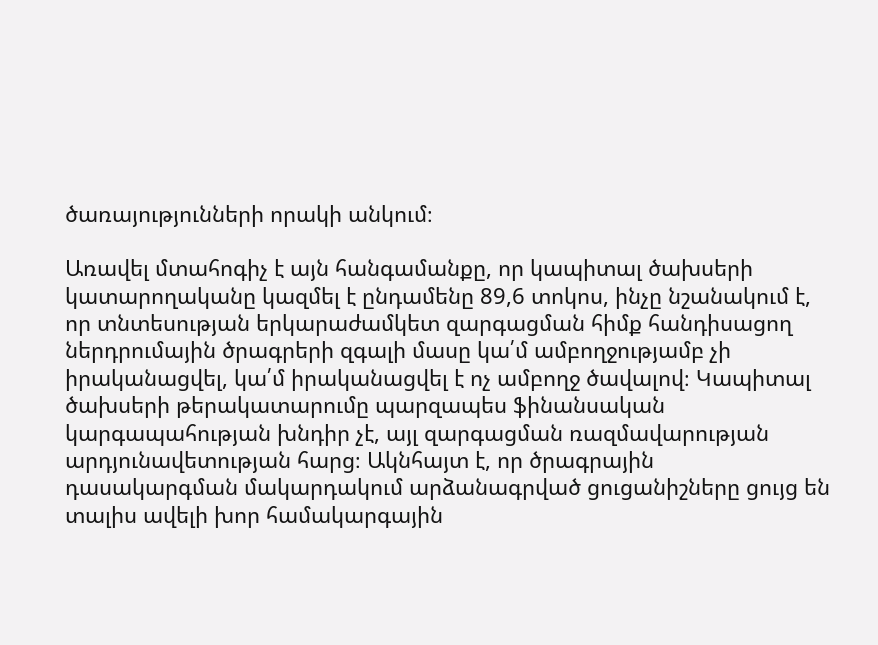ծառայությունների որակի անկում։

Առավել մտահոգիչ է այն հանգամանքը, որ կապիտալ ծախսերի կատարողականը կազմել է ընդամենը 89,6 տոկոս, ինչը նշանակում է, որ տնտեսության երկարաժամկետ զարգացման հիմք հանդիսացող ներդրումային ծրագրերի զգալի մասը կա՛մ ամբողջությամբ չի իրականացվել, կա՛մ իրականացվել է ոչ ամբողջ ծավալով։ Կապիտալ ծախսերի թերակատարումը պարզապես ֆինանսական կարգապահության խնդիր չէ, այլ զարգացման ռազմավարության արդյունավետության հարց։ Ակնհայտ է, որ ծրագրային դասակարգման մակարդակում արձանագրված ցուցանիշները ցույց են տալիս ավելի խոր համակարգային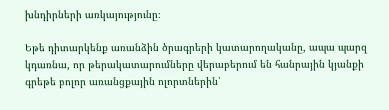խնդիրների առկայությունը։

Եթե դիտարկենք առանձին ծրագրերի կատարողականը, ապա պարզ կդառնա, որ թերակատարումները վերաբերում են հանրային կյանքի գրեթե բոլոր առանցքային ոլորտներին՝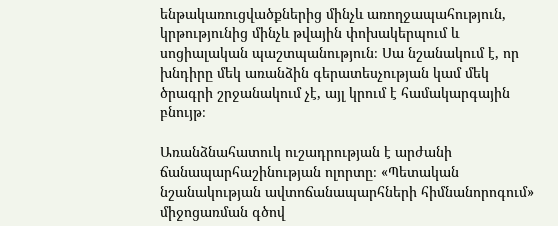ենթակառուցվածքներից մինչև առողջապահություն, կրթությունից մինչև թվային փոխակերպում և սոցիալական պաշտպանություն։ Սա նշանակում է, որ խնդիրը մեկ առանձին գերատեսչության կամ մեկ ծրագրի շրջանակում չէ, այլ կրում է համակարգային բնույթ։

Առանձնահատուկ ուշադրության է արժանի ճանապարհաշինության ոլորտը։ «Պետական նշանակության ավտոճանապարհների հիմնանորոգում» միջոցառման գծով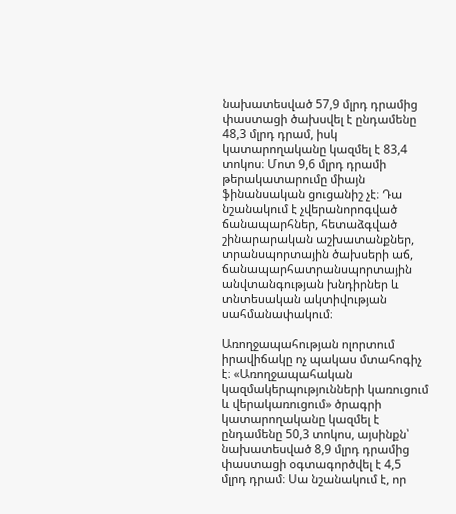նախատեսված 57,9 մլրդ դրամից փաստացի ծախսվել է ընդամենը 48,3 մլրդ դրամ, իսկ կատարողականը կազմել է 83,4 տոկոս։ Մոտ 9,6 մլրդ դրամի թերակատարումը միայն ֆինանսական ցուցանիշ չէ։ Դա նշանակում է չվերանորոգված ճանապարհներ, հետաձգված շինարարական աշխատանքներ, տրանսպորտային ծախսերի աճ, ճանապարհատրանսպորտային անվտանգության խնդիրներ և տնտեսական ակտիվության սահմանափակում։

Առողջապահության ոլորտում իրավիճակը ոչ պակաս մտահոգիչ է։ «Առողջապահական կազմակերպությունների կառուցում և վերակառուցում» ծրագրի կատարողականը կազմել է ընդամենը 50,3 տոկոս, այսինքն՝ նախատեսված 8,9 մլրդ դրամից փաստացի օգտագործվել է 4,5 մլրդ դրամ։ Սա նշանակում է, որ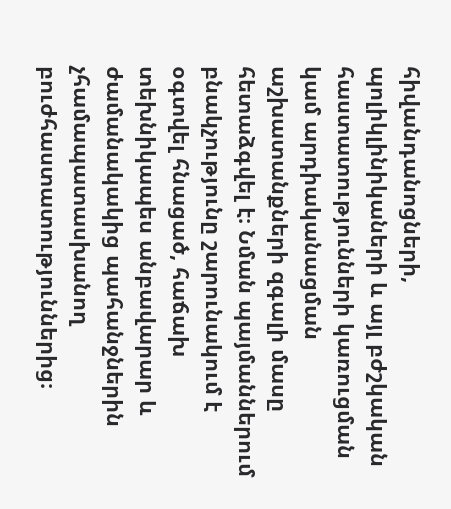հիվանդանոցների, պոլիկլինիկաների և այլ բժշկական հաստատությունների կառուցման կամ արդիականացման աշխատանքների զգալի մասը հետաձգվել է։ Նման պայմաններում բնակչությունը շարունակում է օգտվել հնացած, հաճախ տեխնիկապես անբավարար և ժամանակակից պահանջներին չհամապատասխանող բուժհաստատություններից։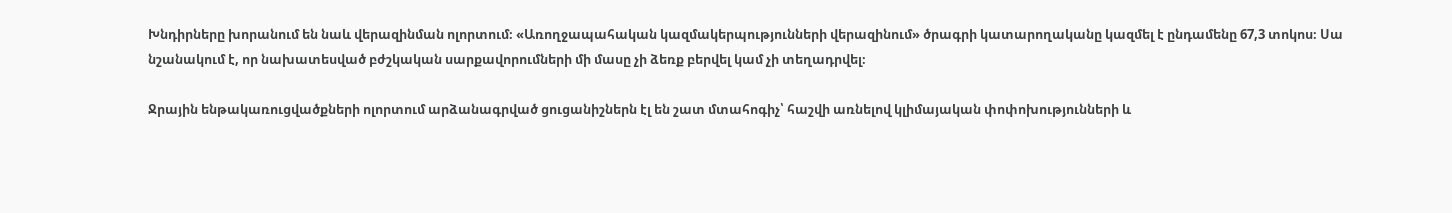Խնդիրները խորանում են նաև վերազինման ոլորտում։ «Առողջապահական կազմակերպությունների վերազինում» ծրագրի կատարողականը կազմել է ընդամենը 67,3 տոկոս։ Սա նշանակում է, որ նախատեսված բժշկական սարքավորումների մի մասը չի ձեռք բերվել կամ չի տեղադրվել։

Ջրային ենթակառուցվածքների ոլորտում արձանագրված ցուցանիշներն էլ են շատ մտահոգիչ՝ հաշվի առնելով կլիմայական փոփոխությունների և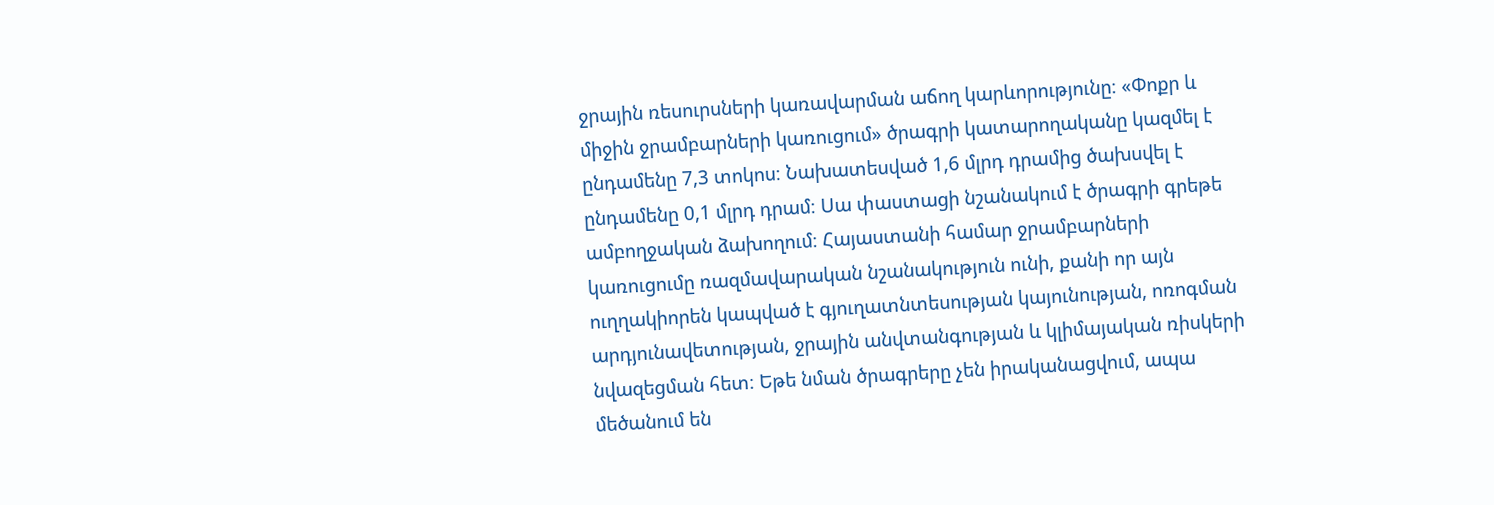ջրային ռեսուրսների կառավարման աճող կարևորությունը։ «Փոքր և միջին ջրամբարների կառուցում» ծրագրի կատարողականը կազմել է ընդամենը 7,3 տոկոս։ Նախատեսված 1,6 մլրդ դրամից ծախսվել է ընդամենը 0,1 մլրդ դրամ։ Սա փաստացի նշանակում է ծրագրի գրեթե ամբողջական ձախողում։ Հայաստանի համար ջրամբարների կառուցումը ռազմավարական նշանակություն ունի, քանի որ այն ուղղակիորեն կապված է գյուղատնտեսության կայունության, ոռոգման արդյունավետության, ջրային անվտանգության և կլիմայական ռիսկերի նվազեցման հետ։ Եթե նման ծրագրերը չեն իրականացվում, ապա մեծանում են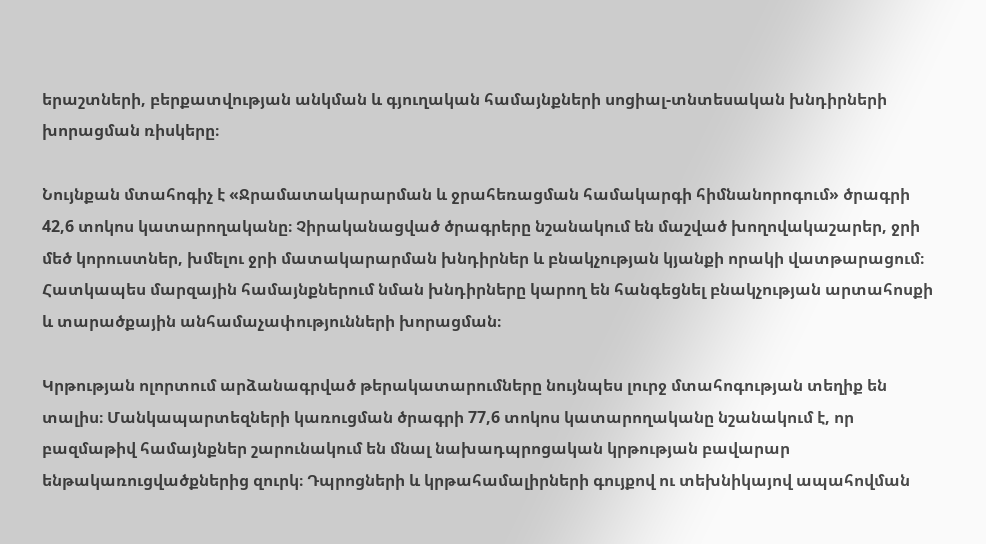երաշտների, բերքատվության անկման և գյուղական համայնքների սոցիալ-տնտեսական խնդիրների խորացման ռիսկերը։

Նույնքան մտահոգիչ է «Ջրամատակարարման և ջրահեռացման համակարգի հիմնանորոգում» ծրագրի 42,6 տոկոս կատարողականը։ Չիրականացված ծրագրերը նշանակում են մաշված խողովակաշարեր, ջրի մեծ կորուստներ, խմելու ջրի մատակարարման խնդիրներ և բնակչության կյանքի որակի վատթարացում։ Հատկապես մարզային համայնքներում նման խնդիրները կարող են հանգեցնել բնակչության արտահոսքի և տարածքային անհամաչափությունների խորացման։

Կրթության ոլորտում արձանագրված թերակատարումները նույնպես լուրջ մտահոգության տեղիք են տալիս։ Մանկապարտեզների կառուցման ծրագրի 77,6 տոկոս կատարողականը նշանակում է, որ բազմաթիվ համայնքներ շարունակում են մնալ նախադպրոցական կրթության բավարար ենթակառուցվածքներից զուրկ։ Դպրոցների և կրթահամալիրների գույքով ու տեխնիկայով ապահովման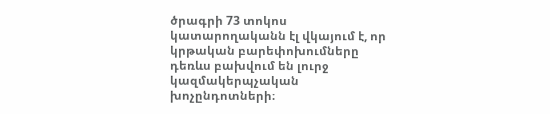ծրագրի 73 տոկոս կատարողականն էլ վկայում է, որ կրթական բարեփոխումները դեռևս բախվում են լուրջ կազմակերպչական խոչընդոտների։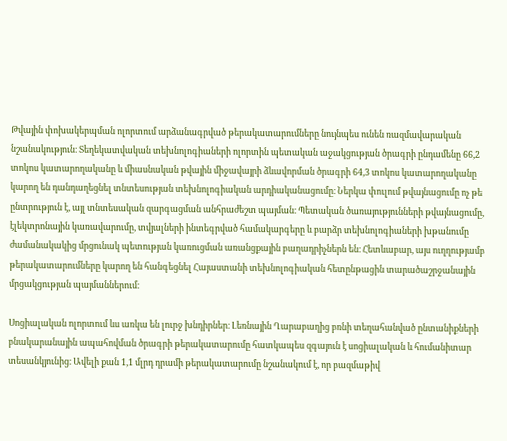Թվային փոխակերպման ոլորտում արձանագրված թերակատարումները նույնպես ունեն ռազմավարական նշանակություն։ Տեղեկատվական տեխնոլոգիաների ոլորտին պետական աջակցության ծրագրի ընդամենը 66,2 տոկոս կատարողականը և միասնական թվային միջավայրի ձևավորման ծրագրի 64,3 տոկոս կատարողականը կարող են դանդաղեցնել տնտեսության տեխնոլոգիական արդիականացումը։ Ներկա փուլում թվայնացումը ոչ թե ընտրություն է, այլ տնտեսական զարգացման անհրաժեշտ պայման։ Պետական ծառայությունների թվայնացումը, էլեկտրոնային կառավարումը, տվյալների ինտեգրված համակարգերը և բարձր տեխնոլոգիաների խթանումը ժամանակակից մրցունակ պետության կառուցման առանցքային բաղադրիչներն են։ Հետևաբար, այս ուղղությամբ թերակատարումները կարող են հանգեցնել Հայաստանի տեխնոլոգիական հետընթացին տարածաշրջանային մրցակցության պայմաններում։

Սոցիալական ոլորտում ևս առկա են լուրջ խնդիրներ։ Լեռնային Ղարաբաղից բռնի տեղահանված ընտանիքների բնակարանային ապահովման ծրագրի թերակատարումը հատկապես զգայուն է սոցիալական և հումանիտար տեսանկյունից։ Ավելի քան 1,1 մլրդ դրամի թերակատարումը նշանակում է, որ բազմաթիվ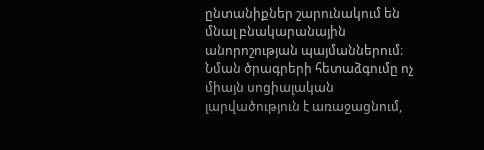ընտանիքներ շարունակում են մնալ բնակարանային անորոշության պայմաններում։ Նման ծրագրերի հետաձգումը ոչ միայն սոցիալական լարվածություն է առաջացնում,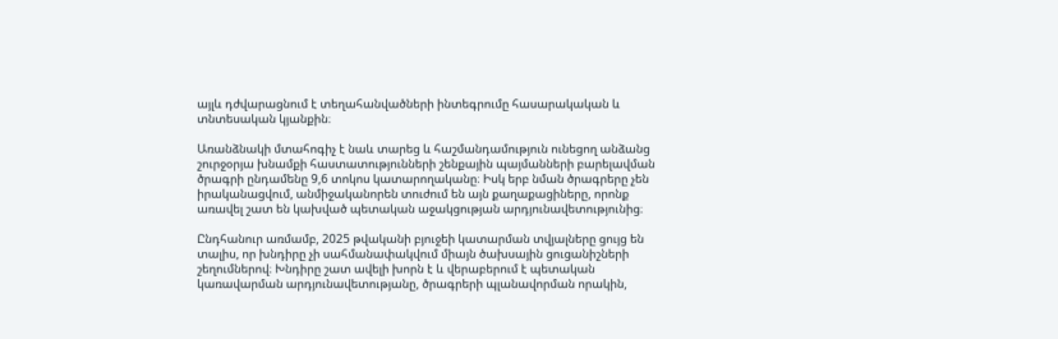այլև դժվարացնում է տեղահանվածների ինտեգրումը հասարակական և տնտեսական կյանքին։

Առանձնակի մտահոգիչ է նաև տարեց և հաշմանդամություն ունեցող անձանց շուրջօրյա խնամքի հաստատությունների շենքային պայմանների բարելավման ծրագրի ընդամենը 9,6 տոկոս կատարողականը։ Իսկ երբ նման ծրագրերը չեն իրականացվում, անմիջականորեն տուժում են այն քաղաքացիները, որոնք առավել շատ են կախված պետական աջակցության արդյունավետությունից։

Ընդհանուր առմամբ, 2025 թվականի բյուջեի կատարման տվյալները ցույց են տալիս, որ խնդիրը չի սահմանափակվում միայն ծախսային ցուցանիշների շեղումներով։ Խնդիրը շատ ավելի խորն է և վերաբերում է պետական կառավարման արդյունավետությանը, ծրագրերի պլանավորման որակին,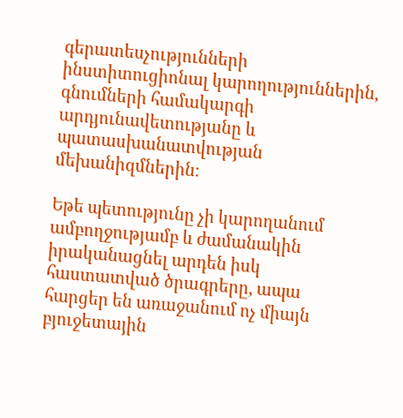գերատեսչությունների ինստիտուցիոնալ կարողություններին, գնումների համակարգի արդյունավետությանը և պատասխանատվության մեխանիզմներին։

Եթե պետությունը չի կարողանում ամբողջությամբ և ժամանակին իրականացնել արդեն իսկ հաստատված ծրագրերը, ապա հարցեր են առաջանում ոչ միայն բյուջետային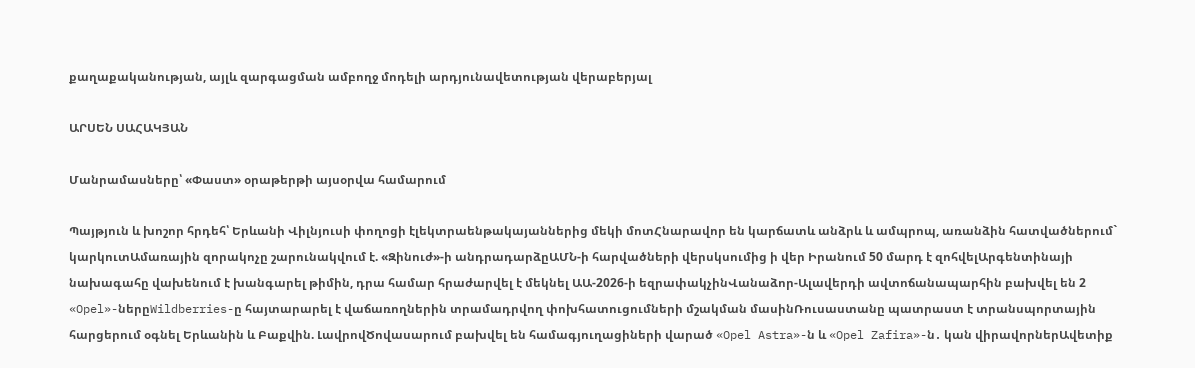քաղաքականության, այլև զարգացման ամբողջ մոդելի արդյունավետության վերաբերյալ

ԱՐՍԵՆ ՍԱՀԱԿՅԱՆ

Մանրամասները՝ «Փաստ» օրաթերթի այսօրվա համարում

Պայթյուն և խոշոր հրդեհ՝ Երևանի Վիլնյուսի փողոցի էլեկտրաենթակայաններից մեկի մոտՀնարավոր են կարճատև անձրև և ամպրոպ, առանձին հատվածներում` կարկուտԱմառային զորակոչը շարունակվում է. «Զինուժ»-ի անդրադարձըԱՄՆ-ի հարվածների վերսկսումից ի վեր Իրանում 50 մարդ է զոհվելԱրգենտինայի նախագահը վախենում է խանգարել թիմին, դրա համար հրաժարվել է մեկնել ԱԱ-2026-ի եզրափակչինՎանաձոր-Ալավերդի ավտոճանապարհին բախվել են 2 «Opel»-ներըWildberries-ը հայտարարել է վաճառողներին տրամադրվող փոխհատուցումների մշակման մասինՌուսաստանը պատրաստ է տրանսպորտային հարցերում օգնել Երևանին և Բաքվին. ԼավրովԾովասարում բախվել են համագյուղացիների վարած «Opel Astra»-ն և «Opel Zafira»-ն․ կան վիրավորներԱվետիք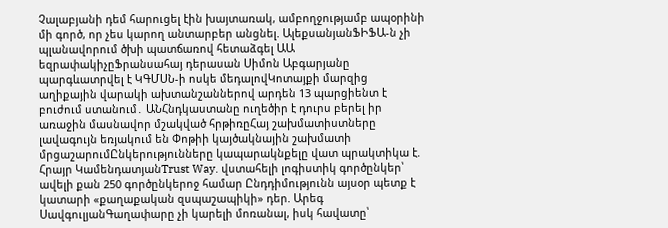Չալաբյանի դեմ հարուցել էին խայտառակ, ամբողջությամբ ապօրինի մի գործ, որ չես կարող անտարբեր անցնել. ԱլեքսանյանՖԻՖԱ-ն չի պլանավորում ծխի պատճառով հետաձգել ԱԱ եզրափակիչըՖրանսահայ դերասան Սիմոն Աբգարյանը պարգևատրվել է ԿԳՄՍՆ-ի ոսկե մեդալովԿոտայքի մարզից աղիքային վարակի ախտանշաններով արդեն 13 պարցիենտ է բուժում ստանում․ ԱՆՀնդկաստանը ուղեծիր է դուրս բերել իր առաջին մասնավոր մշակված հրթիռըՀայ շախմատիստները լավագույն եռյակում են Փոթիի կայծակնային շախմատի մրցաշարումԸնկերությունները կապարակնքելը վատ պրակտիկա է. Հրայր ԿամենդատյանTrust Way. վստահելի լոգիստիկ գործընկեր՝ ավելի քան 250 գործընկերոջ համար Ընդդիմությունն այսօր պետք է կատարի «քաղաքական զսպաշապիկի» դեր. Արեգ ՍավգուլյանԳաղափարը չի կարելի մոռանալ, իսկ հավատը՝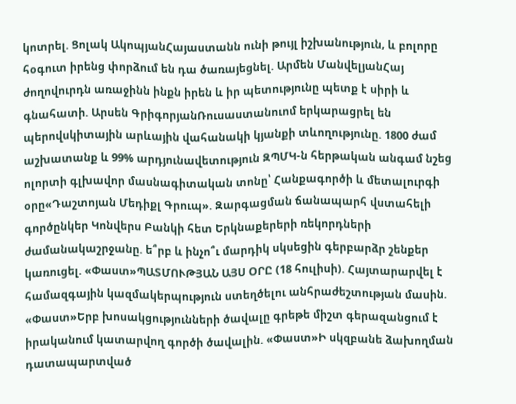կոտրել. Ցոլակ ԱկոպյանՀայաստանն ունի թույլ իշխանություն, և բոլորը հօգուտ իրենց փորձում են դա ծառայեցնել. Արմեն ՄանվելյանՀայ ժողովուրդն առաջինն ինքն իրեն և իր պետությունը պետք է սիրի և գնահատի. Արսեն ԳրիգորյանՌուսաստանուոմ երկարացրել են պերովսկիտային արևային վահանակի կյանքի տևողությունը. 1800 ժամ աշխատանք և 99% արդյունավետություն ԶՊՄԿ-ն հերթական անգամ նշեց ոլորտի գլխավոր մասնագիտական տոնը՝ Հանքագործի և մետալուրգի օրը«Դաշտոյան Մեդիքլ Գրուպ». Զարգացման ճանապարհ վստահելի գործընկեր Կոնվերս Բանկի հետ Երկնաքերերի ռեկորդների ժամանակաշրջանը. ե՞րբ և ինչո՞ւ մարդիկ սկսեցին գերբարձր շենքեր կառուցել. «Փաստ»ՊԱՏՄՈՒԹՅԱՆ ԱՅՍ ՕՐԸ (18 հուլիսի). Հայտարարվել է համազգային կազմակերպություն ստեղծելու անհրաժեշտության մասին. «Փաստ»Երբ խոսակցությունների ծավալը գրեթե միշտ գերազանցում է իրականում կատարվող գործի ծավալին. «Փաստ»Ի սկզբանե ձախողման դատապարտված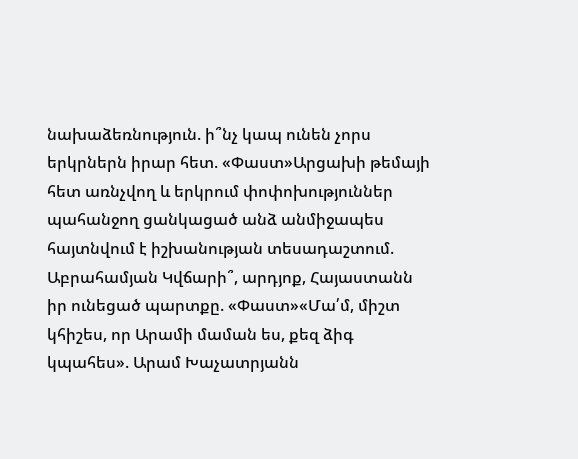նախաձեռնություն. ի՞նչ կապ ունեն չորս երկրներն իրար հետ. «Փաստ»Արցախի թեմայի հետ առնչվող և երկրում փոփոխություններ պահանջող ցանկացած անձ անմիջապես հայտնվում է իշխանության տեսադաշտում. Աբրահամյան Կվճարի՞, արդյոք, Հայաստանն իր ունեցած պարտքը. «Փաստ»«Մա՛մ, միշտ կհիշես, որ Արամի մաման ես, քեզ ձիգ կպահես». Արամ Խաչատրյանն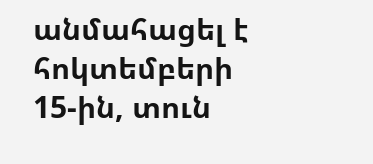անմահացել է հոկտեմբերի 15-ին, տուն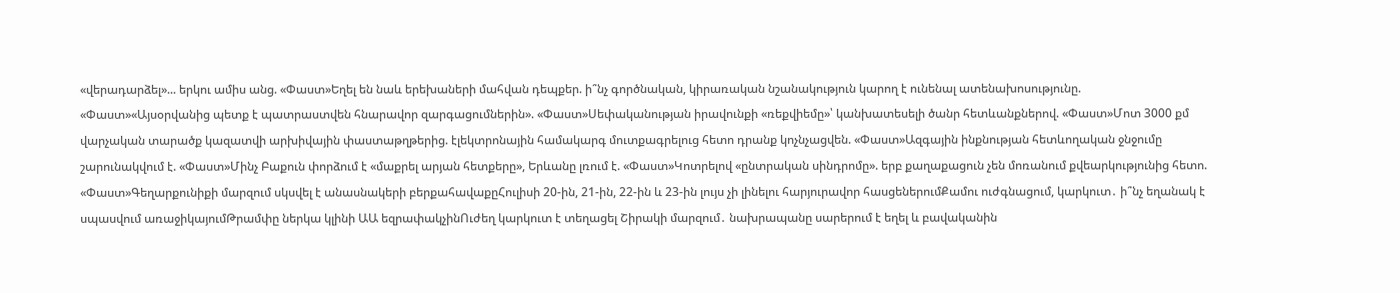«վերադարձել»... երկու ամիս անց. «Փաստ»Եղել են նաև երեխաների մահվան դեպքեր. ի՞նչ գործնական, կիրառական նշանակություն կարող է ունենալ ատենախոսությունը. «Փաստ»«Այսօրվանից պետք է պատրաստվեն հնարավոր զարգացումներին». «Փաստ»Սեփականության իրավունքի «ռեքվիեմը»՝ կանխատեսելի ծանր հետևանքներով. «Փաստ»Մոտ 3000 քմ վարչական տարածք կազատվի արխիվային փաստաթղթերից. էլեկտրոնային համակարգ մուտքագրելուց հետո դրանք կոչնչացվեն. «Փաստ»Ազգային ինքնության հետևողական ջնջումը շարունակվում է. «Փաստ»Մինչ Բաքուն փորձում է «մաքրել արյան հետքերը», Երևանը լռում է. «Փաստ»Կոտրելով «ընտրական սինդրոմը». երբ քաղաքացուն չեն մոռանում քվեարկությունից հետո. «Փաստ»Գեղարքունիքի մարզում սկսվել է անասնակերի բերքահավաքըՀուլիսի 20-ին, 21-ին, 22-ին և 23-ին լույս չի լինելու հարյուրավոր հասցեներումՔամու ուժգնացում, կարկուտ․ ի՞նչ եղանակ է սպասվում առաջիկայումԹրամփը ներկա կլինի ԱԱ եզրափակչինՈւժեղ կարկուտ է տեղացել Շիրակի մարզում․ նախրապանը սարերում է եղել և բավականին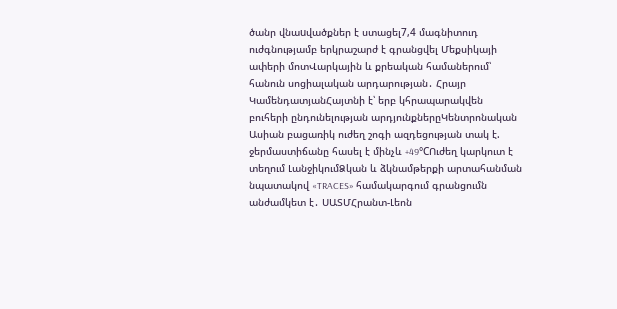ծանր վնաuվածքներ է ստացել7,4 մագնիտուդ ուժգնությամբ երկրաշարժ է գրանցվել Մեքսիկայի ափերի մոտՎարկային և քրեական համաներում՝ հանուն սոցիալական արդարության․ Հրայր ԿամենդատյանՀայտնի է՝ երբ կհրապարակվեն բուհերի ընդունելության արդյունքներըԿենտրոնական Ասիան բացառիկ ուժեղ շոգի ազդեցության տակ է. ջերմաստիճանը հասել է մինչև +49°CՈւժեղ կարկուտ է տեղում ԼանջիկումՁկան և ձկնամթերքի արտահանման նպատակով «TRACES» համակարգում գրանցումն անժամկետ է․ ՍԱՏՄՀրանտ-Լեոն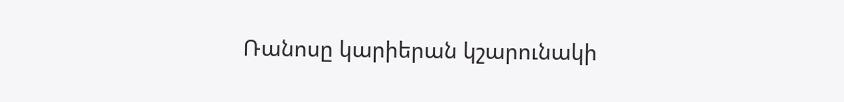Ռանոսը կարիերան կշարունակի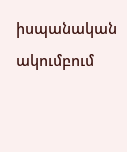իսպանական ակումբում